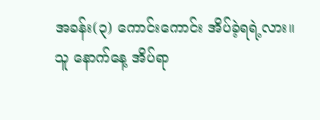အခန်း(၃) ကောင်းကောင်း အိပ်ခဲ့ရရဲ့လား။
သူ နောက်နေ့ အိပ်ရာ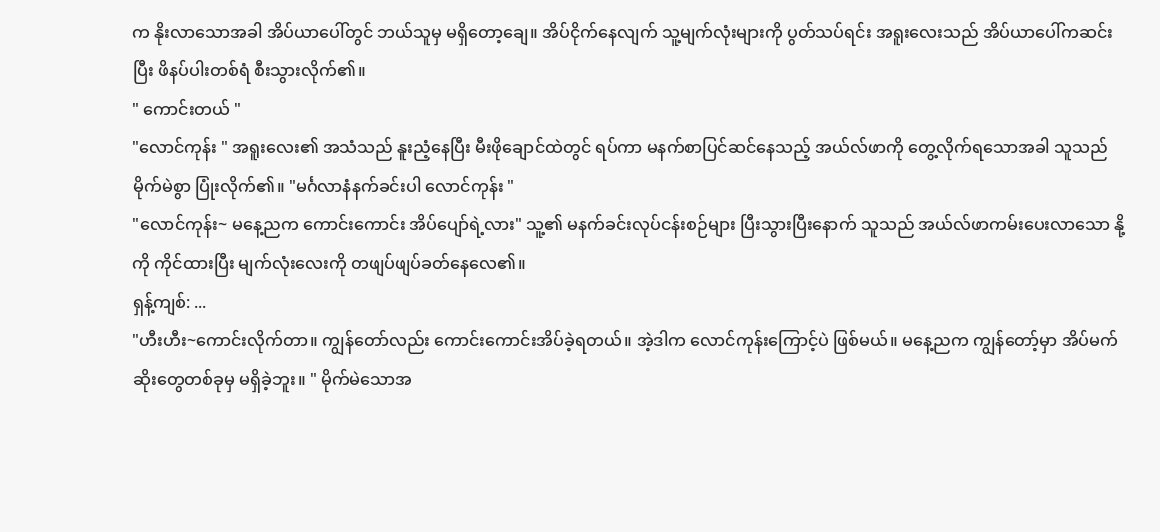က နိုးလာသောအခါ အိပ်ယာပေါ်တွင် ဘယ်သူမှ မရှိတော့ချေ။ အိပ်ငိုက်နေလျက် သူ့မျက်လုံးများကို ပွတ်သပ်ရင်း အရူးလေးသည် အိပ်ယာပေါ်ကဆင်းပြီး ဖိနပ်ပါးတစ်ရံ စီးသွားလိုက်၏။
" ကောင်းတယ် "
"လောင်ကုန်း " အရူးလေး၏ အသံသည် နူးညံ့နေပြီး မီးဖိုချောင်ထဲတွင် ရပ်ကာ မနက်စာပြင်ဆင်နေသည့် အယ်လ်ဖာကို တွေ့လိုက်ရသောအခါ သူသည် မိုက်မဲစွာ ပြုံးလိုက်၏။ "မင်္ဂလာနံနက်ခင်းပါ လောင်ကုန်း "
"လောင်ကုန်း~ မနေ့ညက ကောင်းကောင်း အိပ်ပျော်ရဲ့လား" သူ့၏ မနက်ခင်းလုပ်ငန်းစဉ်များ ပြီးသွားပြီးနောက် သူသည် အယ်လ်ဖာကမ်းပေးလာသော နို့ကို ကိုင်ထားပြီး မျက်လုံးလေးကို တဖျပ်ဖျပ်ခတ်နေလေ၏။
ရှန့်ကျစ်: ...
"ဟီးဟီး~ကောင်းလိုက်တာ။ ကျွန်တော်လည်း ကောင်းကောင်းအိပ်ခဲ့ရတယ်။ အဲ့ဒါက လောင်ကုန်းကြောင့်ပဲ ဖြစ်မယ်။ မနေ့ညက ကျွန်တော့်မှာ အိပ်မက်ဆိုးတွေတစ်ခုမှ မရှိခဲ့ဘူး။ " မိုက်မဲသောအ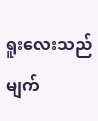ရူးလေးသည် မျက်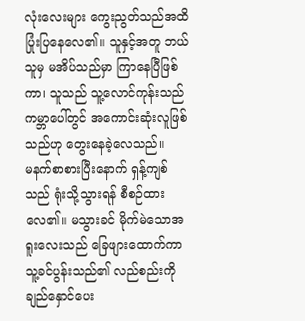လုံးလေးများ ကွေးညွတ်သည်အထိ ပြုံးပြနေလေ၏။ သူနှင့်အတူ ဘယ်သူမှ မအိပ်သည်မှာ ကြာနေပြီဖြစ်ကာ၊ သူသည် သူ့လောင်ကုန်းသည် ကမ္ဘာပေါ်တွင် အကောင်းဆုံးလူဖြစ်သည်ဟု တွေးနေခဲ့လေသည်။
မနက်စာစားပြီးနောက် ရှန့်ကျစ်သည် ရုံးသို့သွားရန် စီစဉ်ထားလေ၏။ မသွားခင် မိုက်မဲသောအရူးလေးသည် ခြေဖျားထောက်ကာ သူ့ခင်ပွန်းသည်၏ လည်စည်းကို ချည်နှောင်ပေး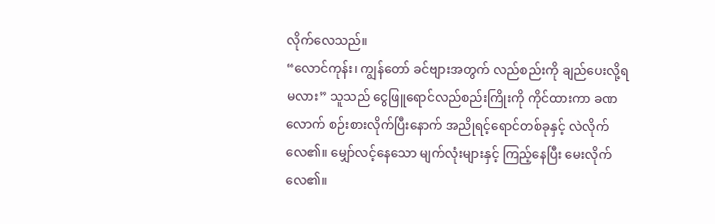လိုက်လေသည်။
“လောင်ကုန်း၊ ကျွန်တော် ခင်ဗျားအတွက် လည်စည်းကို ချည်ပေးလို့ရမလား” သူသည် ငွေဖြူရောင်လည်စည်းကြိုးကို ကိုင်ထားကာ ခဏလောက် စဉ်းစားလိုက်ပြီးနောက် အညိုရင့်ရောင်တစ်ခုနှင့် လဲလိုက်လေ၏။ မျှော်လင့်နေသော မျက်လုံးများနှင့် ကြည့်နေပြီး မေးလိုက်လေ၏။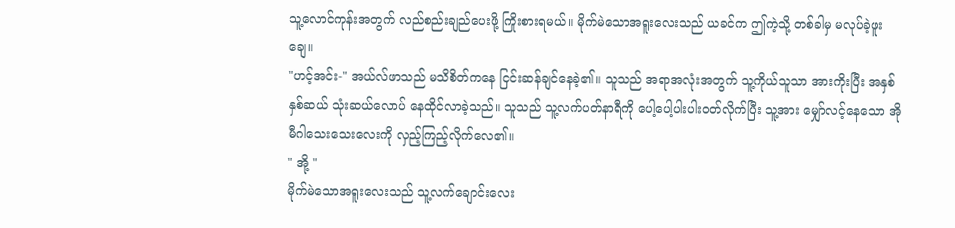သူ့လောင်ကုန်းအတွက် လည်စည်းချည်ပေးဖို့ ကြိုးစားရမယ်။ မိုက်မဲသောအရူးလေးသည် ယခင်က ဤကဲ့သို့ တစ်ခါမှ မလုပ်ခဲ့ဖူးချေ။
"ဟင့်အင်း-" အယ်လ်ဖာသည် မသိစိတ်ကနေ ငြင်းဆန်ချင်နေခဲ့၏။ သူသည် အရာအလုံးအတွက် သူ့ကိုယ်သူသာ အားကိုးပြီး အနှစ် နှစ်ဆယ် သုံးဆယ်လောပ် နေထိုင်လာခဲ့သည်။ သူသည် သူ့လက်ပတ်နာရီကို ပေါ့ပေါ့ပါးပါး၀တ်လိုက်ပြီး သူ့အား မျှော်လင့်နေသော အိုမီဂါသေးသေးလေးကို လှည့်ကြည့်လိုက်လေ၏။
" အို့ "
မိုက်မဲသောအရူးလေးသည် သူ့လက်ချောင်းလေး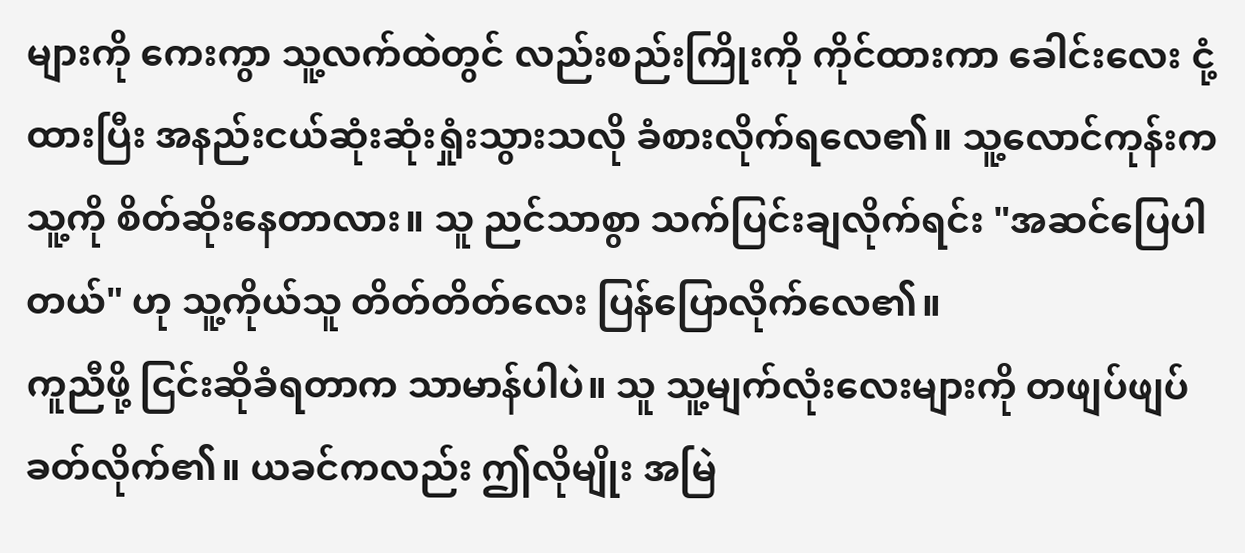များကို ကေးကွာ သူ့လက်ထဲတွင် လည်းစည်းကြိုးကို ကိုင်ထားကာ ခေါင်းလေး ငုံ့ထားပြီး အနည်းငယ်ဆုံးဆုံးရှုံးသွားသလို ခံစားလိုက်ရလေ၏။ သူ့လောင်ကုန်းက သူ့ကို စိတ်ဆိုးနေတာလား။ သူ ညင်သာစွာ သက်ပြင်းချလိုက်ရင်း "အဆင်ပြေပါတယ်" ဟု သူ့ကိုယ်သူ တိတ်တိတ်လေး ပြန်ပြောလိုက်လေ၏။
ကူညီဖို့ ငြင်းဆိုခံရတာက သာမာန်ပါပဲ။ သူ သူ့မျက်လုံးလေးများကို တဖျပ်ဖျပ်ခတ်လိုက်၏။ ယခင်ကလည်း ဤလိုမျိုး အမြဲ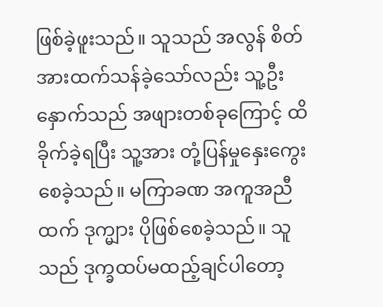ဖြစ်ခဲ့ဖူးသည်။ သူသည် အလွန် စိတ်အားထက်သန်ခဲ့သော်လည်း သူ့ဦးနှောက်သည် အဖျားတစ်ခုကြောင့် ထိခိုက်ခဲ့ရပြီး သူ့အား တုံ့ပြန်မှုနှေးကွေးစေခဲ့သည်။ မကြာခဏ အကူအညီထက် ဒုက္များ ပိုဖြစ်စေခဲ့သည်။ သူသည် ဒုက္ခထပ်မထည့်ချင်ပါတော့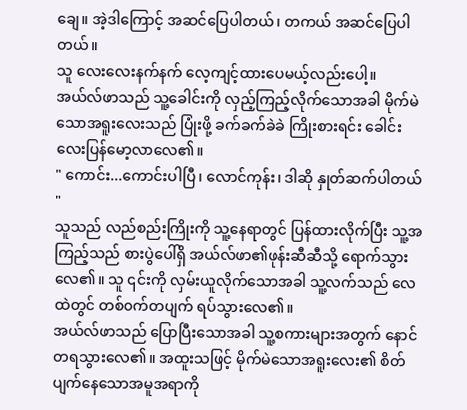ချေ။ အဲ့ဒါကြောင့် အဆင်ပြေပါတယ်၊ တကယ် အဆင်ပြေပါတယ်။
သူ လေးလေးနက်နက် လေ့ကျင့်ထားပေမယ့်လည်းပေါ့။
အယ်လ်ဖာသည် သူ့ခေါင်းကို လှည့်ကြည့်လိုက်သောအခါ မိုက်မဲသောအရူးလေးသည် ပြုံးဖို့ ခက်ခက်ခဲခဲ ကြိုးစားရင်း ခေါင်းလေးပြန်မော့လာလေ၏။
" ကောင်း...ကောင်းပါပြီ၊ လောင်ကုန်း၊ ဒါဆို နှုတ်ဆက်ပါတယ် "
သူသည် လည်စည်းကြိုးကို သူ့နေရာတွင် ပြန်ထားလိုက်ပြီး သူ့အကြည့်သည် စားပွဲပေါ်ရှိ အယ်လ်ဖာ၏ဖုန်းဆီဆီသို့ ရောက်သွားလေ၏။ သူ ၎င်းကို လှမ်းယူလိုက်သောအခါ သူ့လက်သည် လေထဲတွင် တစ်၀က်တပျက် ရပ်သွားလေ၏။
အယ်လ်ဖာသည် ပြောပြီးသောအခါ သူ့စကားများအတွက် နောင်တရသွားလေ၏။ အထူးသဖြင့် မိုက်မဲသောအရူးလေး၏ စိတ်ပျက်နေသောအမူအရာကို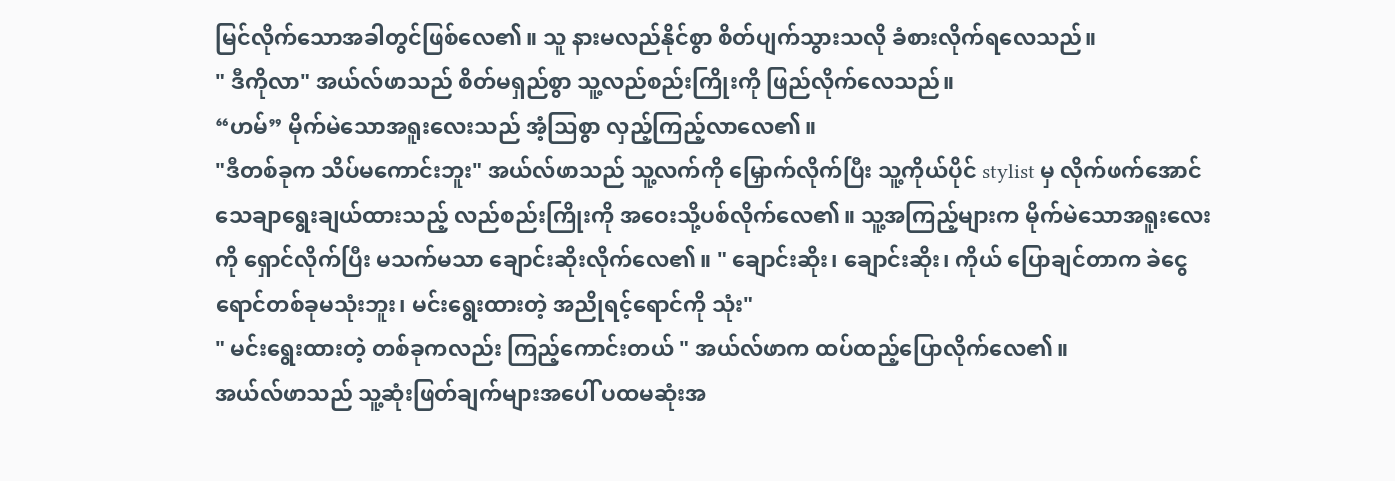မြင်လိုက်သောအခါတွင်ဖြစ်လေ၏။ သူ နားမလည်နိုင်စွာ စိတ်ပျက်သွားသလို ခံစားလိုက်ရလေသည်။
" ဒီကိုလာ" အယ်လ်ဖာသည် စိတ်မရှည်စွာ သူ့လည်စည်းကြိုးကို ဖြည်လိုက်လေသည်။
“ဟမ်” မိုက်မဲသောအရူးလေးသည် အံ့သြစွာ လှည့်ကြည့်လာလေ၏။
"ဒီတစ်ခုက သိပ်မကောင်းဘူး" အယ်လ်ဖာသည် သူ့လက်ကို မြှောက်လိုက်ပြီး သူ့ကိုယ်ပိုင် stylist မှ လိုက်ဖက်အောင်သေချာရွေးချယ်ထားသည့် လည်စည်းကြိုးကို အဝေးသို့ပစ်လိုက်လေ၏။ သူ့အကြည့်များက မိုက်မဲသောအရူးလေးကို ရှောင်လိုက်ပြီး မသက်မသာ ချောင်းဆိုးလိုက်လေ၏။ " ချောင်းဆိုး၊ ချောင်းဆိုး၊ ကိုယ် ပြောချင်တာက ခဲငွေရောင်တစ်ခုမသုံးဘူး၊ မင်းရွေးထားတဲ့ အညိုရင့်ရောင်ကို သုံး"
" မင်းရွေးထားတဲ့ တစ်ခုကလည်း ကြည့်ကောင်းတယ် " အယ်လ်ဖာက ထပ်ထည့်ပြောလိုက်လေ၏။
အယ်လ်ဖာသည် သူ့ဆုံးဖြတ်ချက်များအပေါ် ပထမဆုံးအ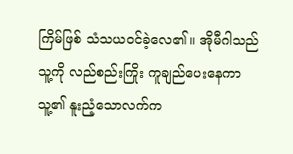ကြိမ်ဖြစ် သံသယ၀င်ခဲ့လေ၏။ အိုမီဂါသည် သူ့ကို လည်စည်းကြိုး ကူချည်ပေးနေကာ သူ့၏ နူးညံ့သောလက်က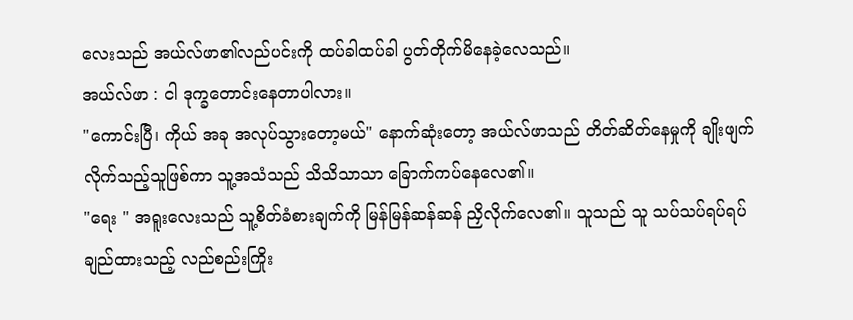လေးသည် အယ်လ်ဖာ၏လည်ပင်းကို ထပ်ခါထပ်ခါ ပွတ်တိုက်မိနေခဲ့လေသည်။
အယ်လ်ဖာ : ငါ ဒုက္ခတောင်းနေတာပါလား။
"ကောင်းပြီ၊ ကိုယ် အခု အလုပ်သွားတော့မယ်" နောက်ဆုံးတော့ အယ်လ်ဖာသည် တိတ်ဆိတ်နေမှုကို ချိုးဖျက်လိုက်သည့်သူဖြစ်ကာ သူ့အသံသည် သိသိသာသာ ခြောက်ကပ်နေလေ၏။
"ရေး " အရူးလေးသည် သူ့စိတ်ခံစားချက်ကို မြန်မြန်ဆန်ဆန် ညှိလိုက်လေ၏။ သူသည် သူ သပ်သပ်ရပ်ရပ် ချည်ထားသည့် လည်စည်းကြိုး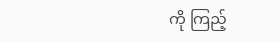ကို ကြည့်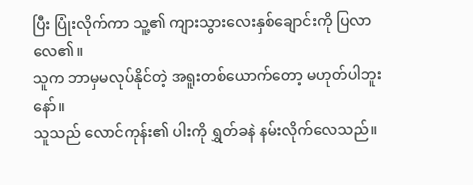ပြီး ပြုံးလိုက်ကာ သူ့၏ ကျားသွားလေးနှစ်ချောင်းကို ပြလာလေ၏။
သူက ဘာမှမလုပ်နိုင်တဲ့ အရူးတစ်ယောက်တော့ မဟုတ်ပါဘူးနော်။
သူသည် လောင်ကုန်း၏ ပါးကို ရွှတ်ခနဲ နမ်းလိုက်လေသည်။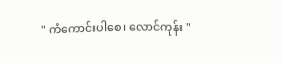" ကံကောင်းပါစေ၊ လောင်ကုန်း "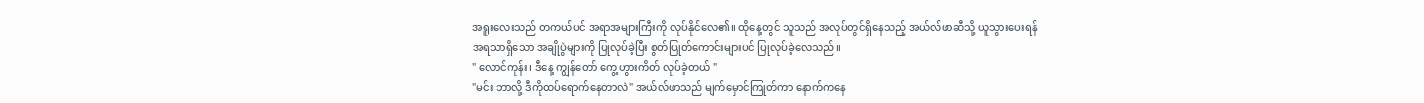အရူးလေးသည် တကယ်ပင် အရာအများကြီးကို လုပ်နိုင်လေ၏။ ထိုနေ့တွင် သူသည် အလုပ်တွင်ရှိနေသည့် အယ်လ်ဖာဆီသို့ ယူသွားပေးရန် အရသာရှိသော အချိုပွဲများကို ပြုလုပ်ခဲ့ပြီး စွတ်ပြုတ်ကောင်းများပင် ပြုလုပ်ခဲ့လေသည်။
" လောင်ကုန်း၊ ဒီနေ့ ကျွန်တော် ကွေ့ဟွားကိတ် လုပ်ခဲ့တယ် "
"မင်း ဘာလို့ ဒီကိုထပ်ရောက်နေတာလဲ" အယ်လ်ဖာသည် မျက်မှောင်ကြုတ်ကာ နောက်ကနေ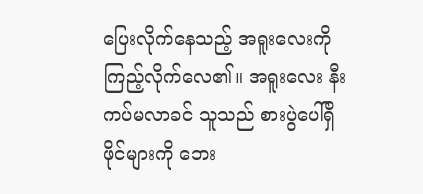ပြေးလိုက်နေသည့် အရူးလေးကို ကြည့်လိုက်လေ၏။ အရူးလေး နီးကပ်မလာခင် သူသည် စားပွဲပေါ်ရှိ ဖိုင်များကို ဘေး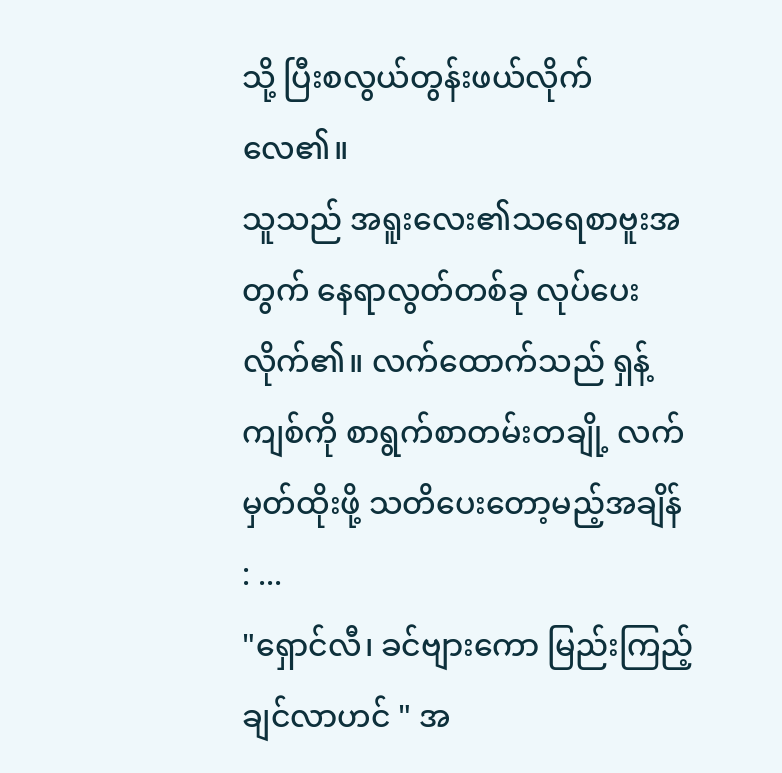သို့ ပြီးစလွယ်တွန်းဖယ်လိုက်လေ၏။
သူသည် အရူးလေး၏သရေစာဗူးအတွက် နေရာလွတ်တစ်ခု လုပ်ပေးလိုက်၏။ လက်ထောက်သည် ရှန့်ကျစ်ကို စာရွက်စာတမ်းတချို့ လက်မှတ်ထိုးဖို့ သတိပေးတော့မည့်အချိန် : ...
"ရှောင်လီ၊ ခင်ဗျားကော မြည်းကြည့်ချင်လာဟင် " အ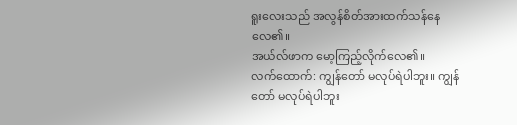ရူးလေးသည် အလွန်စိတ်အားထက်သန်နေလေ၏။
အယ်လ်ဖာက မော့ကြည့်လိုက်လေ၏။
လက်ထောက်: ကျွန်တော် မလုပ်ရဲပါဘူး။ ကျွန်တော် မလုပ်ရဲပါဘူး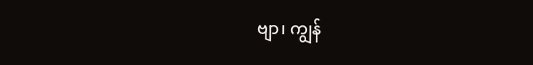ဗျာ၊ ကျွန်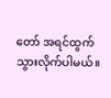တော် အရင်ထွက်သွားလိုက်ပါမယ်။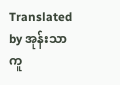Translated by အုန်းသာကူ